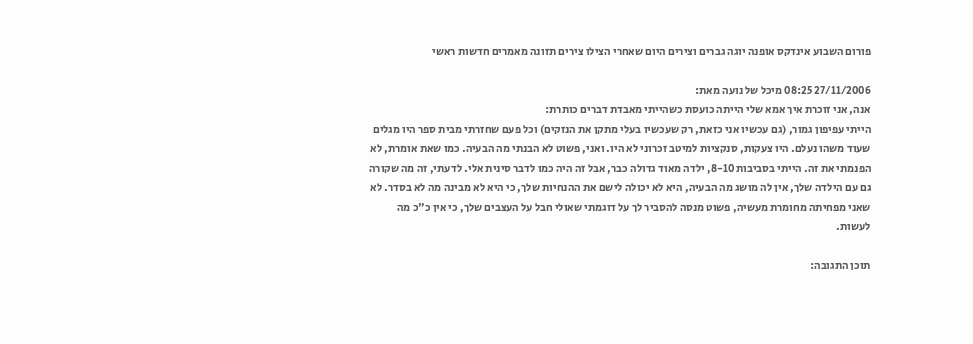פורום השבוע אינדקס אופנה יוגה גברים וצירים היום שאחרי הצילו צירים תזונה מאמרים חדשות ראשי

27/11/2006 08:25 מיכל של נועה מאת:
אנה, אני זוכרת איך אמא שלי הייתה כועסת כשהייתי מאבדת דברים כותרת:
הייתי עפיפון גמור, (גם עכשיו אני כזאת, רק שעכשיו בעלי מתקן את הנזקים) וכל פעם שחזרתי מבית ספר היו מגלים שעוד משהו נעלם. היו צעקות, סנקציות למיטב זכרוני לא היו. ואני, פשוט לא הבנתי מה הבעיה. כמו שאת אומרת, לא הפנמתי את זה. הייתי בסביבות 8-10, ילדה מאוד גדולה כבר, אבל זה היה כמו לדבר סינית אלי. לדעתי, זה מה שקורה גם עם הילדה שלך, אין לה מושג מה הבעיה, היא לא יכולה לישם את ההנחיות שלך, כי היא לא מבינה מה לא בסדר. לא שאני מפחיתה מחומרת מעשיה, פשוט מנסה להסביר לך על דוגמתי שאולי חבל על העצבים שלך, כי אין כ"כ מה לעשות.

תוכן התגובה: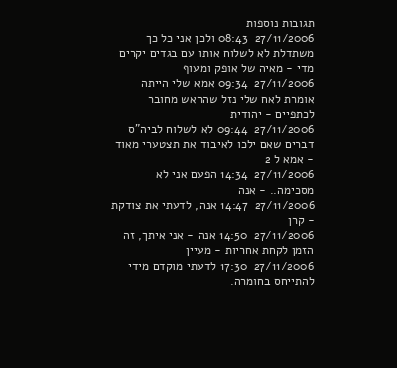תגובות נוספות
27/11/2006  08:43 ולכן אני כל כך משתדלת לא לשלוח אותו עם בגדים יקרים מדי - מאיה של אופק ומעוף
27/11/2006  09:34 אמא שלי הייתה אומרת לאח שלי נזל שהראש מחובר לכתפיים - יהודית
27/11/2006  09:44 לא לשלוח לביה"ס דברים שאם ילכו לאיבוד את תצטערי מאוד - אמא ל 2
27/11/2006  14:34 הפעם אני לא מסכימה.. - אנה
27/11/2006  14:47 אנה, לדעתי את צודקת - קרן
27/11/2006  14:50 אנה - אני איתך, זה הזמן לקחת אחריות - מעיין
27/11/2006  17:30 לדעתי מוקדם מידי להתייחס בחומרה.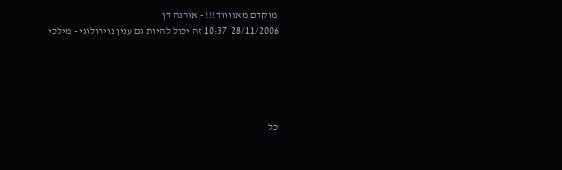מוקדם מאווווד!!! - אורנה דן
28/11/2006  10:37 זה יכול להיות גם ענין נוירולוגי - מילכי





כל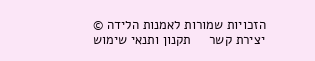הזכויות שמורות לאמנות הלידה © יצירת קשר     תקנון ותנאי שימוש